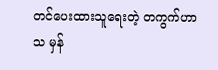တင်ပေးထားသူရေးတဲ့ တကွက်ဟာသ မှန်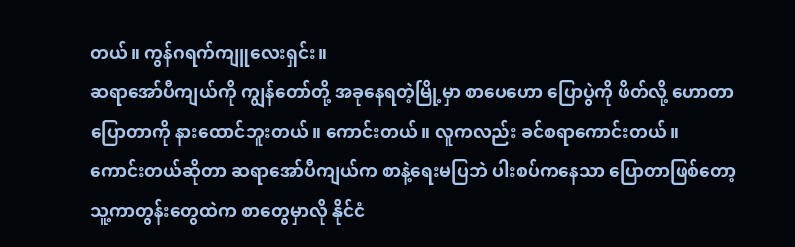တယ်။ ကွန်ဂရက်ကျူလေးရှင်း။
ဆရာအော်ပီကျယ်ကို ကျွန်တော်တို့ အခုနေရတဲ့မြို့မှာ စာပေဟော ပြောပွဲကို ဖိတ်လို့ ဟောတာပြောတာကို နားထောင်ဘူးတယ်။ ကောင်းတယ်။ လူကလည်း ခင်စရာကောင်းတယ်။
ကောင်းတယ်ဆိုတာ ဆရာအော်ပီကျယ်က စာနဲ့ရေးမပြဘဲ ပါးစပ်ကနေသာ ပြောတာဖြစ်တော့ သူ့ကာတွန်းတွေထဲက စာတွေမှာလို နိုင်ငံ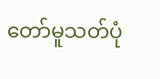တော်မူသတ်ပုံ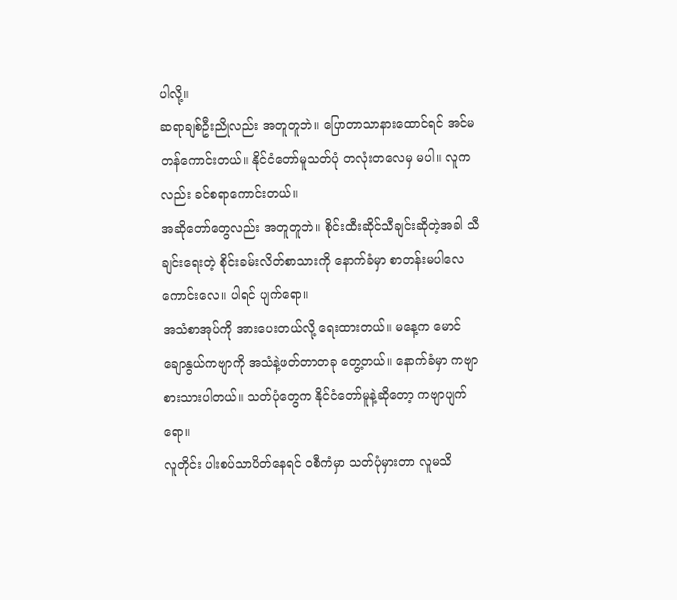ပါလို့။
ဆရာချစ်ဦးညိုလည်း အတူတူဘဲ။ ပြောတာသာနားထောင်ရင် အင်မတန်ကောင်းတယ်။ နိုင်ငံတော်မူသတ်ပုံ တလုံးတလေမှ မပါ။ လူကလည်း ခင်စရာကောင်းတယ်။
အဆိုတော်တွေလည်း အတူတူဘဲ။ စိုင်းထီးဆိုင်သီချင်းဆိုတဲ့အခါ သီချင်းရေးတဲ့ စိုင်းခမ်းလိတ်စာသားကို နောက်ခံမှာ စာတန်းမပါလေ ကောင်းလေ။ ပါရင် ပျက်ရော။
အသံစာအုပ်ကို အားပေးတယ်လို့ ရေးထားတယ်။ မနေ့က မောင်ချောနွယ်ကဗျာကို အသံနဲ့ဖတ်တာတခု တွေ့တယ်။ နောက်ခံမှာ ကဗျာစားသားပါတယ်။ သတ်ပုံတွေက နိုင်ငံတော်မူနဲ့ဆိုတော့ ကဗျာပျက်ရော။
လူတိုင်း ပါးစပ်သာပိတ်နေရင် ဝစီကံမှာ သတ်ပုံမှားတာ လူမသိ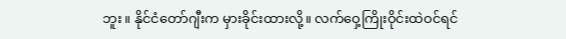ဘူး။ နိုင်ငံတော်ဂျီးက မှားခိုင်းထားလို့။ လက်ဝှေ့ကြိုးဝိုင်းထဲဝင်ရင်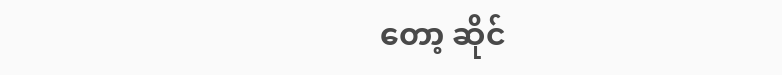တော့ ဆိုင်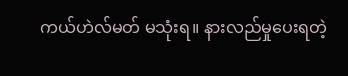ကယ်ဟဲလ်မတ် မသုံးရ။ နားလည်မှုပေးရတဲ့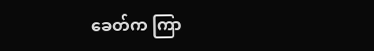ခေတ်က ကြာ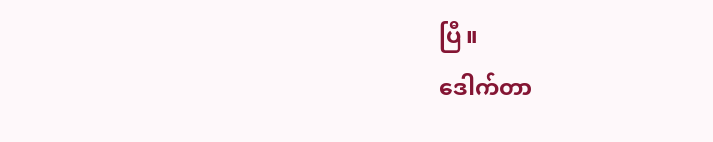ပြီ။
ဒေါက်တာ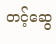တင့်ဆွေ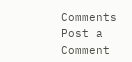Comments
Post a Comment